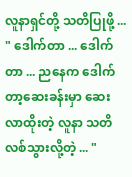လူနာရှင်တို့ သတိပြုဖို့ ...
" ဒေါက်တာ ... ဒေါက်တာ ... ညနေက ဒေါက်တာ့ဆေးခန်းမှာ ဆေးလာထိုးတဲ့ လူနာ သတိလစ်သွားလို့တဲ့ ... "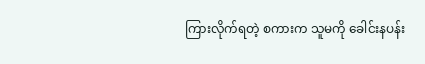ကြားလိုက်ရတဲ့ စကားက သူမကို ခေါင်းနပန်း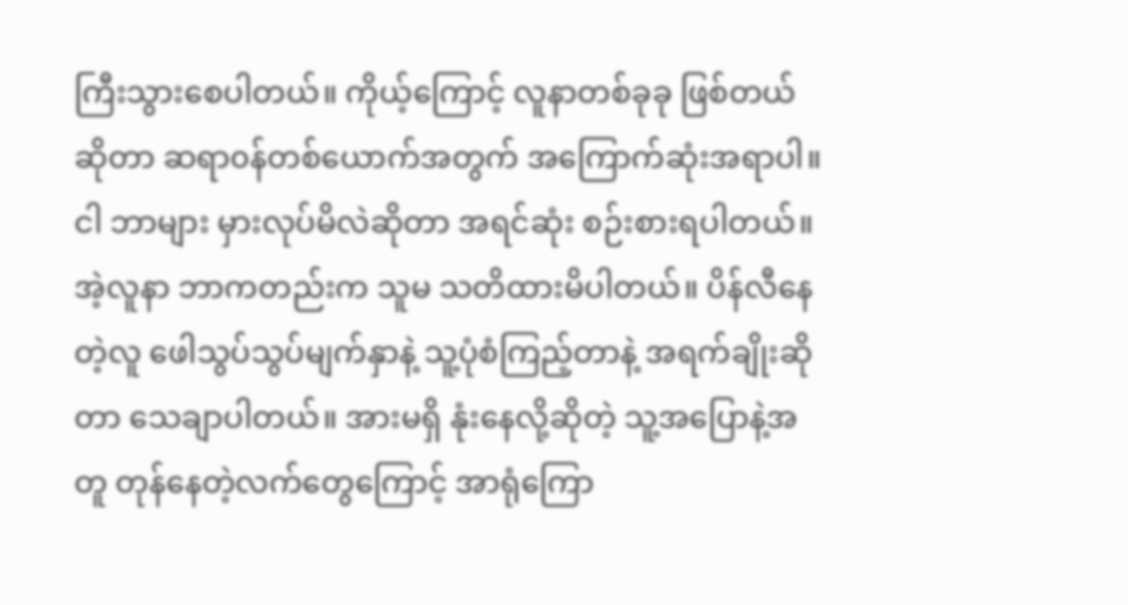ကြီးသွားစေပါတယ်။ ကိုယ့်ကြောင့် လူနာတစ်ခုခု ဖြစ်တယ်ဆိုတာ ဆရာ၀န်တစ်ယောက်အတွက် အကြောက်ဆုံးအရာပါ။
ငါ ဘာများ မှားလုပ်မိလဲဆိုတာ အရင်ဆုံး စဉ်းစားရပါတယ်။ အဲ့လူနာ ဘာကတည်းက သူမ သတိထားမိပါတယ်။ ပိန်လီနေတဲ့လူ ဖေါသွပ်သွပ်မျက်နှာနဲ့ သူ့ပုံစံကြည့်တာနဲ့ အရက်ချိုးဆိုတာ သေချာပါတယ်။ အားမရှိ နုံးနေလို့ဆိုတဲ့ သူ့အပြောနဲ့အတူ တုန်နေတဲ့လက်တွေကြောင့် အာရုံကြော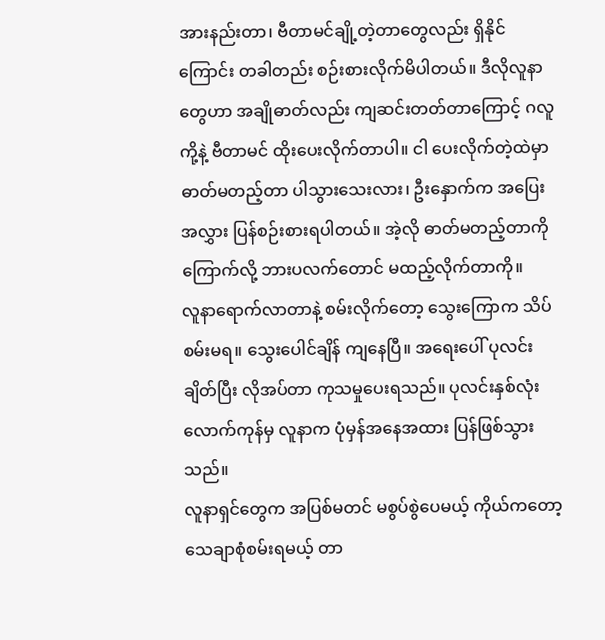အားနည်းတာ၊ ဗီတာမင်ချို့တဲ့တာတွေလည်း ရှိနိုင်ကြောင်း တခါတည်း စဉ်းစားလိုက်မိပါတယ်။ ဒီလိုလူနာတွေဟာ အချိုဓာတ်လည်း ကျဆင်းတတ်တာကြောင့် ဂလူကို့နဲ့ ဗီတာမင် ထိုးပေးလိုက်တာပါ။ ငါ ပေးလိုက်တဲ့ထဲမှာ ဓာတ်မတည့်တာ ပါသွားသေးလား၊ ဦးနှောက်က အပြေးအလွှား ပြန်စဉ်းစားရပါတယ်။ အဲ့လို ဓာတ်မတည့်တာကို ကြောက်လို့ ဘားပလက်တောင် မထည့်လိုက်တာကို။
လူနာရောက်လာတာနဲ့ စမ်းလိုက်တော့ သွေးကြောက သိပ်စမ်းမရ။ သွေးပေါင်ချိန် ကျနေပြီ။ အရေးပေါ် ပုလင်းချိတ်ပြီး လိုအပ်တာ ကုသမှုပေးရသည်။ ပုလင်းနှစ်လုံးလောက်ကုန်မှ လူနာက ပုံမှန်အနေအထား ပြန်ဖြစ်သွားသည်။
လူနာရှင်တွေက အပြစ်မတင် မစွပ်စွဲပေမယ့် ကိုယ်ကတော့ သေချာစုံစမ်းရမယ့် တာ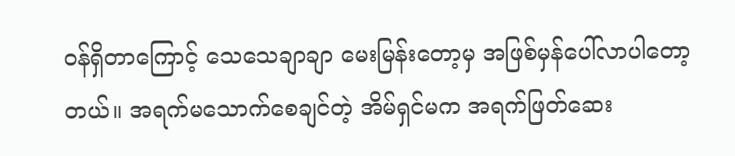၀န်ရှိတာကြောင့် သေသေချာချာ မေးမြန်းတော့မှ အဖြစ်မှန်ပေါ်လာပါတော့တယ်။ အရက်မသောက်စေချင်တဲ့ အိမ်ရှင်မက အရက်ဖြတ်ဆေး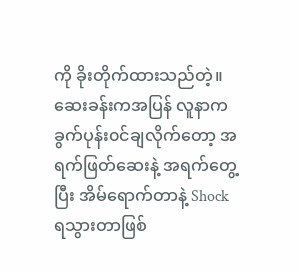ကို ခိုးတိုက်ထားသည်တဲ့။ ဆေးခန်းကအပြန် လူနာက ခွက်ပုန်း၀င်ချလိုက်တော့ အရက်ဖြတ်ဆေးနဲ့ အရက်တွေ့ပြီး အိမ်ရောက်တာနဲ့ Shock ရသွားတာဖြစ်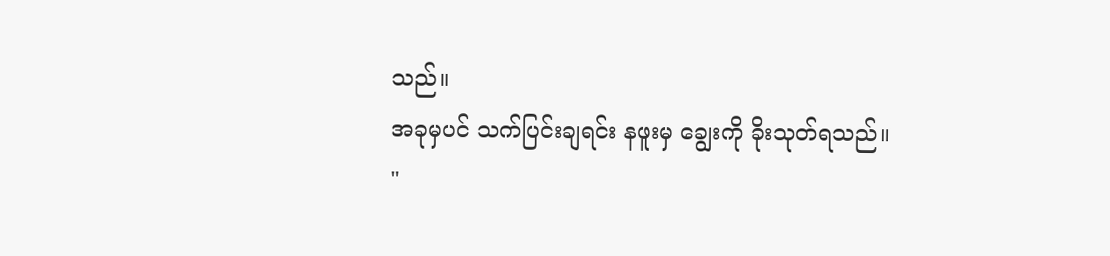သည်။
အခုမှပင် သက်ပြင်းချရင်း နဖူးမှ ချွေးကို ခိုးသုတ်ရသည်။
"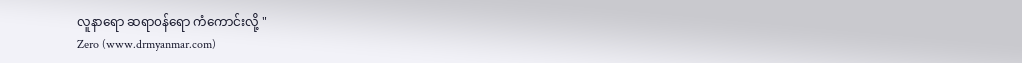လူနာရော ဆရာ၀န်ရော ကံကောင်းလို့ "
Zero (www.drmyanmar.com)